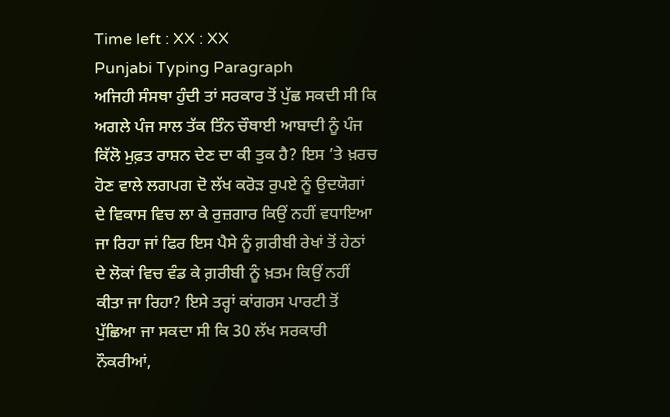Time left : XX : XX
Punjabi Typing Paragraph
ਅਜਿਹੀ ਸੰਸਥਾ ਹੁੰਦੀ ਤਾਂ ਸਰਕਾਰ ਤੋਂ ਪੁੱਛ ਸਕਦੀ ਸੀ ਕਿ ਅਗਲੇ ਪੰਜ ਸਾਲ ਤੱਕ ਤਿੰਨ ਚੌਥਾਈ ਆਬਾਦੀ ਨੂੰ ਪੰਜ ਕਿੱਲੋ ਮੁਫ਼ਤ ਰਾਸ਼ਨ ਦੇਣ ਦਾ ਕੀ ਤੁਕ ਹੈ? ਇਸ ’ਤੇ ਖ਼ਰਚ ਹੋਣ ਵਾਲੇ ਲਗਪਗ ਦੋ ਲੱਖ ਕਰੋੜ ਰੁਪਏ ਨੂੰ ਉਦਯੋਗਾਂ ਦੇ ਵਿਕਾਸ ਵਿਚ ਲਾ ਕੇ ਰੁਜ਼ਗਾਰ ਕਿਉਂ ਨਹੀਂ ਵਧਾਇਆ ਜਾ ਰਿਹਾ ਜਾਂ ਫਿਰ ਇਸ ਪੈਸੇ ਨੂੰ ਗ਼ਰੀਬੀ ਰੇਖਾਂ ਤੋਂ ਹੇਠਾਂ ਦੇ ਲੋਕਾਂ ਵਿਚ ਵੰਡ ਕੇ ਗ਼ਰੀਬੀ ਨੂੰ ਖ਼ਤਮ ਕਿਉਂ ਨਹੀਂ ਕੀਤਾ ਜਾ ਰਿਹਾ? ਇਸੇ ਤਰ੍ਹਾਂ ਕਾਂਗਰਸ ਪਾਰਟੀ ਤੋਂ ਪੁੱਛਿਆ ਜਾ ਸਕਦਾ ਸੀ ਕਿ 30 ਲੱਖ ਸਰਕਾਰੀ ਨੌਕਰੀਆਂ,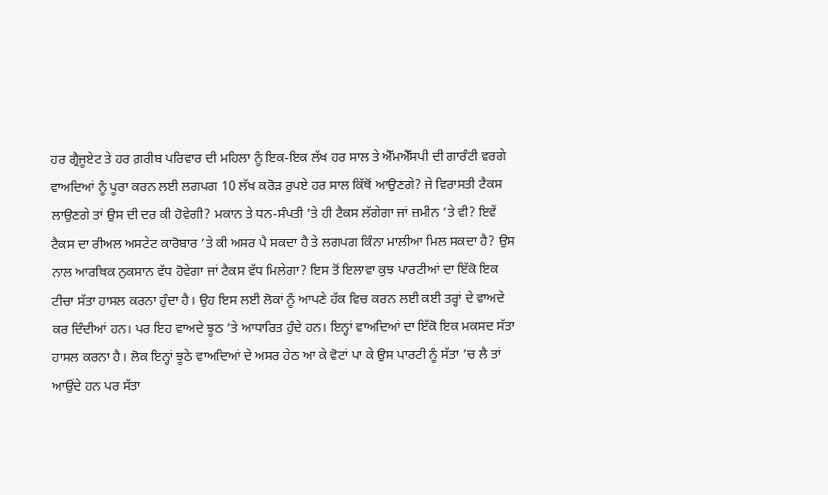ਹਰ ਗ੍ਰੈਜੂਏਟ ਤੇ ਹਰ ਗ਼ਰੀਬ ਪਰਿਵਾਰ ਦੀ ਮਹਿਲਾ ਨੂੰ ਇਕ-ਇਕ ਲੱਖ ਹਰ ਸਾਲ ਤੇ ਐੱਮਐੱਸਪੀ ਦੀ ਗਾਰੰਟੀ ਵਰਗੇ ਵਾਅਦਿਆਂ ਨੂੰ ਪੂਰਾ ਕਰਨ ਲਈ ਲਗਪਗ 10 ਲੱਖ ਕਰੋੜ ਰੁਪਏ ਹਰ ਸਾਲ ਕਿੱਥੋਂ ਆਉਣਗੇ? ਜੇ ਵਿਰਾਸਤੀ ਟੈਕਸ ਲਾਉਣਗੇ ਤਾਂ ਉਸ ਦੀ ਦਰ ਕੀ ਹੋਵੇਗੀ? ਮਕਾਨ ਤੇ ਧਨ-ਸੰਪਤੀ ’ਤੇ ਹੀ ਟੈਕਸ ਲੱਗੇਗਾ ਜਾਂ ਜ਼ਮੀਨ ’ਤੇ ਵੀ? ਇਵੇਂ ਟੈਕਸ ਦਾ ਰੀਅਲ ਅਸਟੇਟ ਕਾਰੋਬਾਰ ’ਤੇ ਕੀ ਅਸਰ ਪੈ ਸਕਦਾ ਹੈ ਤੇ ਲਗਪਗ ਕਿੰਨਾ ਮਾਲੀਆ ਮਿਲ ਸਕਦਾ ਹੈ? ਉਸ ਨਾਲ ਆਰਥਿਕ ਨੁਕਸਾਨ ਵੱਧ ਹੋਵੇਗਾ ਜਾਂ ਟੈਕਸ ਵੱਧ ਮਿਲੇਗਾ? ਇਸ ਤੋਂ ਇਲਾਵਾ ਕੁਝ ਪਾਰਟੀਆਂ ਦਾ ਇੱਕੋ ਇਕ ਟੀਚਾ ਸੱਤਾ ਹਾਸਲ ਕਰਨਾ ਹੁੰਦਾ ਹੈ। ਉਹ ਇਸ ਲਈ ਲੋਕਾਂ ਨੂੰ ਆਪਣੇ ਹੱਕ ਵਿਚ ਕਰਨ ਲਈ ਕਈ ਤਰ੍ਹਾਂ ਦੇ ਵਾਅਦੇ ਕਰ ਦਿੰਦੀਆਂ ਹਨ। ਪਰ ਇਹ ਵਾਅਦੇ ਝੂਠ ’ਤੇ ਆਧਾਰਿਤ ਹੁੰਦੇ ਹਨ। ਇਨ੍ਹਾਂ ਵਾਅਦਿਆਂ ਦਾ ਇੱਕੋ ਇਕ ਮਕਸਦ ਸੱਤਾ ਹਾਸਲ ਕਰਨਾ ਹੈ। ਲੋਕ ਇਨ੍ਹਾਂ ਝੂਠੇ ਵਾਅਦਿਆਂ ਦੇ ਅਸਰ ਹੇਠ ਆ ਕੇ ਵੋਟਾਂ ਪਾ ਕੇ ਉਸ ਪਾਰਟੀ ਨੂੰ ਸੱਤਾ ’ਚ ਲੈ ਤਾਂ ਆਉਂਦੇ ਹਨ ਪਰ ਸੱਤਾ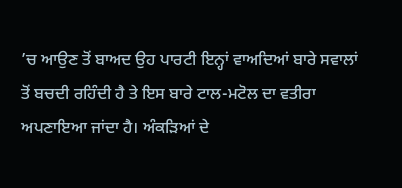’ਚ ਆਉਣ ਤੋਂ ਬਾਅਦ ਉਹ ਪਾਰਟੀ ਇਨ੍ਹਾਂ ਵਾਅਦਿਆਂ ਬਾਰੇ ਸਵਾਲਾਂ ਤੋਂ ਬਚਦੀ ਰਹਿੰਦੀ ਹੈ ਤੇ ਇਸ ਬਾਰੇ ਟਾਲ-ਮਟੋਲ ਦਾ ਵਤੀਰਾ ਅਪਣਾਇਆ ਜਾਂਦਾ ਹੈ। ਅੰਕੜਿਆਂ ਦੇ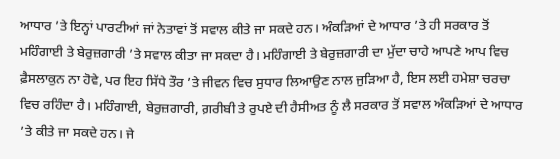ਆਧਾਰ ’ਤੇ ਇਨ੍ਹਾਂ ਪਾਰਟੀਆਂ ਜਾਂ ਨੇਤਾਵਾਂ ਤੋਂ ਸਵਾਲ ਕੀਤੇ ਜਾ ਸਕਦੇ ਹਨ। ਅੰਕੜਿਆਂ ਦੇ ਆਧਾਰ ’ਤੇ ਹੀ ਸਰਕਾਰ ਤੋਂ ਮਹਿੰਗਾਈ ਤੇ ਬੇਰੁਜ਼ਗਾਰੀ ’ਤੇ ਸਵਾਲ ਕੀਤਾ ਜਾ ਸਕਦਾ ਹੈ। ਮਹਿੰਗਾਈ ਤੇ ਬੇਰੁਜ਼ਗਾਰੀ ਦਾ ਮੁੱਦਾ ਚਾਹੇ ਆਪਣੇ ਆਪ ਵਿਚ ਫ਼ੈਸਲਾਕੁਨ ਨਾ ਹੋਵੇ, ਪਰ ਇਹ ਸਿੱਧੇ ਤੌਰ ’ਤੇ ਜੀਵਨ ਵਿਚ ਸੁਧਾਰ ਲਿਆਉਣ ਨਾਲ ਜੁੜਿਆ ਹੈ, ਇਸ ਲਈ ਹਮੇਸ਼ਾ ਚਰਚਾ ਵਿਚ ਰਹਿੰਦਾ ਹੈ। ਮਹਿੰਗਾਈ, ਬੇਰੁਜ਼ਗਾਰੀ, ਗ਼ਰੀਬੀ ਤੇ ਰੁਪਏ ਦੀ ਹੈਸੀਅਤ ਨੂੰ ਲੈ ਸਰਕਾਰ ਤੋਂ ਸਵਾਲ ਅੰਕੜਿਆਂ ਦੇ ਆਧਾਰ ’ਤੇ ਕੀਤੇ ਜਾ ਸਕਦੇ ਹਨ। ਜੇ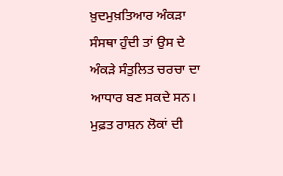ਖ਼ੁਦਮੁਖ਼ਤਿਆਰ ਅੰਕੜਾ ਸੰਸਥਾ ਹੁੰਦੀ ਤਾਂ ਉਸ ਦੇ ਅੰਕੜੇ ਸੰਤੁਲਿਤ ਚਰਚਾ ਦਾ ਆਧਾਰ ਬਣ ਸਕਦੇ ਸਨ। ਮੁਫ਼ਤ ਰਾਸ਼ਨ ਲੋਕਾਂ ਦੀ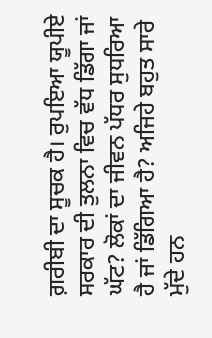ਗ਼ਰੀਬੀ ਦਾ ਸੂਚਕ ਹੈ। ਰੁਪਇਆ ਯੂਪੀਏ ਸਰਕਾਰ ਦੀ ਤੁਲਨਾ ਵਿਚ ਵੱਧ ਡਿੱਗਾ ਜਾਂ ਘੱਟ? ਲੋਕਾਂ ਦਾ ਜੀਵਨ ਪੱਧਰ ਸੁਧਰਿਆ ਹੈ ਜਾਂ ਡਿੱਗਿਆ ਹੈ? ਅਜਿਹੇ ਬਹੁਤ ਸਾਰੇ ਮੁੱਦੇ ਹਨ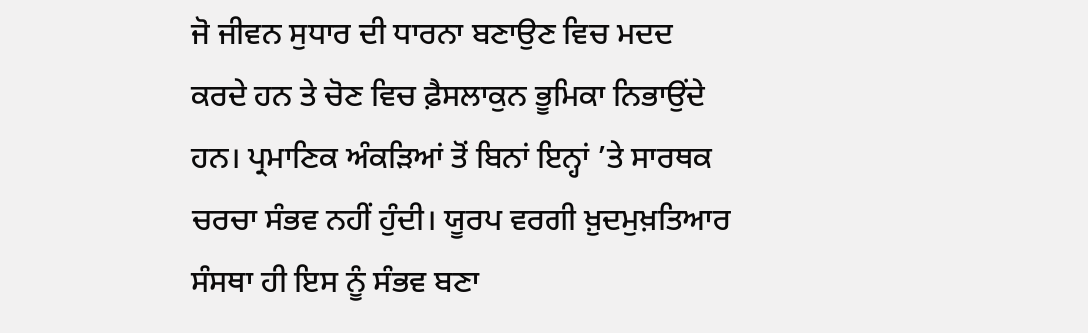ਜੋ ਜੀਵਨ ਸੁਧਾਰ ਦੀ ਧਾਰਨਾ ਬਣਾਉਣ ਵਿਚ ਮਦਦ ਕਰਦੇ ਹਨ ਤੇ ਚੋਣ ਵਿਚ ਫ਼ੈਸਲਾਕੁਨ ਭੂਮਿਕਾ ਨਿਭਾਉਂਦੇ ਹਨ। ਪ੍ਰਮਾਣਿਕ ਅੰਕੜਿਆਂ ਤੋਂ ਬਿਨਾਂ ਇਨ੍ਹਾਂ ’ਤੇ ਸਾਰਥਕ ਚਰਚਾ ਸੰਭਵ ਨਹੀਂ ਹੁੰਦੀ। ਯੂਰਪ ਵਰਗੀ ਖ਼ੁਦਮੁਖ਼ਤਿਆਰ ਸੰਸਥਾ ਹੀ ਇਸ ਨੂੰ ਸੰਭਵ ਬਣਾ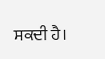ਸਕਦੀ ਹੈ।